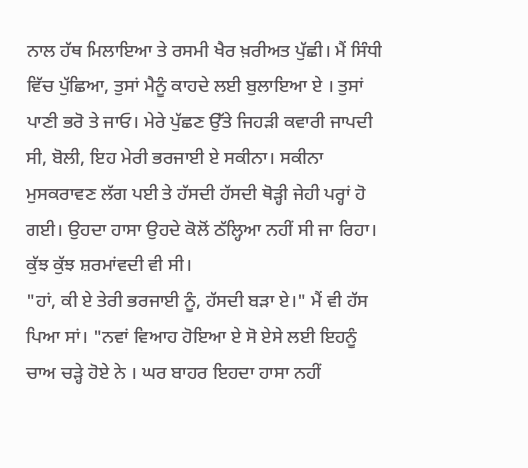ਨਾਲ ਹੱਥ ਮਿਲਾਇਆ ਤੇ ਰਸਮੀ ਖੈਰ ਖ਼ਰੀਅਤ ਪੁੱਛੀ। ਮੈਂ ਸਿੰਧੀ ਵਿੱਚ ਪੁੱਛਿਆ, ਤੁਸਾਂ ਮੈਨੂੰ ਕਾਹਦੇ ਲਈ ਬੁਲਾਇਆ ਏ । ਤੁਸਾਂ ਪਾਣੀ ਭਰੋ ਤੇ ਜਾਓ। ਮੇਰੇ ਪੁੱਛਣ ਉੱਤੇ ਜਿਹੜੀ ਕਵਾਰੀ ਜਾਪਦੀ ਸੀ, ਬੋਲੀ, ਇਹ ਮੇਰੀ ਭਰਜਾਈ ਏ ਸਕੀਨਾ। ਸਕੀਨਾ ਮੁਸਕਰਾਵਣ ਲੱਗ ਪਈ ਤੇ ਹੱਸਦੀ ਹੱਸਦੀ ਥੋੜ੍ਹੀ ਜੇਹੀ ਪਰ੍ਹਾਂ ਹੋ ਗਈ। ਉਹਦਾ ਹਾਸਾ ਉਹਦੇ ਕੋਲੋਂ ਠੱਲ੍ਹਿਆ ਨਹੀਂ ਸੀ ਜਾ ਰਿਹਾ। ਕੁੱਝ ਕੁੱਝ ਸ਼ਰਮਾਂਵਦੀ ਵੀ ਸੀ।
"ਹਾਂ, ਕੀ ਏ ਤੇਰੀ ਭਰਜਾਈ ਨੂੰ, ਹੱਸਦੀ ਬੜਾ ਏ।" ਮੈਂ ਵੀ ਹੱਸ ਪਿਆ ਸਾਂ। "ਨਵਾਂ ਵਿਆਹ ਹੋਇਆ ਏ ਸੋ ਏਸੇ ਲਈ ਇਹਨੂੰ ਚਾਅ ਚੜ੍ਹੇ ਹੋਏ ਨੇ । ਘਰ ਬਾਹਰ ਇਹਦਾ ਹਾਸਾ ਨਹੀਂ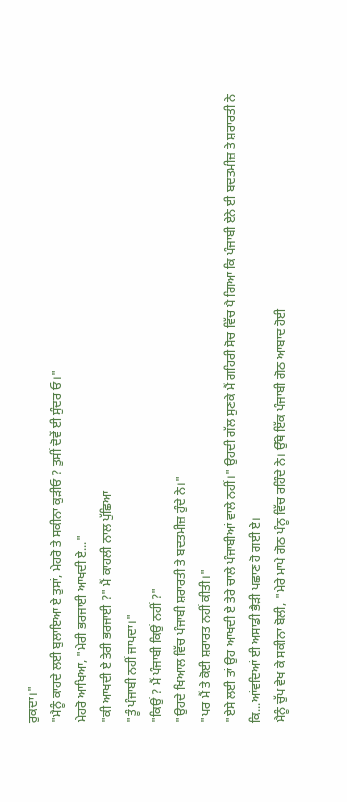ਰੁਕਦਾ।"
"ਮੈਨੂੰ ਕਾਹਦੇ ਲਈ ਬੁਲਾਇਆ ਏ ਤੁਸਾਂ, ਮੇਹਰੋ ਤੇ ਸਕੀਨਾ ਕੁੜੀਓ ? ਤੁਸੀਂ ਦੋਵੇਂ ਈ ਸੁੰਦਰ ਓ।"
ਮੇਹਰੋ ਆਖਿਆ, "ਮੇਰੀ ਭਰਜਾਈ ਆਖਦੀ ਏ..."
"ਕੀ ਆਖਦੀ ਏ ਤੇਰੀ ਭਰਜਾਈ ?" ਮੈਂ ਕਾਹਲੀ ਨਾਲ ਪੁੱਛਿਆ
"ਤੂੰ ਪੰਜਾਬੀ ਨਹੀਂ ਜਾਪਦਾ।"
"ਕਿਉਂ ? ਮੈਂ ਪੰਜਾਬੀ ਕਿਉਂ ਨਹੀਂ ?"
"ਉਹਦੇ ਖਿਆਲ ਵਿੱਚ ਪੰਜਾਬੀ ਸ਼ਰਾਰਤੀ ਤੇ ਬਦਤਮੀਜ਼ ਹੁੰਦੇ ਨੇ।"
"ਪਰ ਮੈਂ ਤੇ ਕੋਈ ਸ਼ਰਾਰਤ ਨਹੀਂ ਕੀਤੀ।"
"ਏਸੇ ਲਈ ਤਾਂ ਉਹ ਆਖਦੀ ਏ ਤੇਰੇ ਚਾਲੇ ਪੰਜਾਬੀਆਂ ਵਾਲੇ ਨਹੀਂ।" ਉਹਦੀ ਗੱਲ ਸੁਣਕੇ ਮੈਂ ਗਹਿਰੀ ਸੋਚ ਵਿੱਚ ਪੈ ਗਿਆ ਕਿ ਪੰਜਾਬੀ ਏਨੇ ਈ ਬਦਤਮੀਜ਼ ਤੇ ਸ਼ਰਾਰਤੀ ਨੇ ਕਿ...ਆਂਵਦਿਆਂ ਈ ਅਸਾਡੀ ਭੈੜੀ ਪਛਾਣ ਹੋ ਗਈ ਏ।
ਮੈਨੂੰ ਚੁੱਪ ਵੇਖ ਕੇ ਸਕੀਨਾ ਬੋਲੀ, "ਮੇਰੇ ਮਾਪੇ ਗੋਠ ਪੰਨੂ ਵਿੱਚ ਰਹਿੰਦੇ ਨੇ। ਉੱਥੇ ਇੱਕ ਪੰਜਾਬੀ ਗੋਠ ਆਬਾਦ ਹੋਈ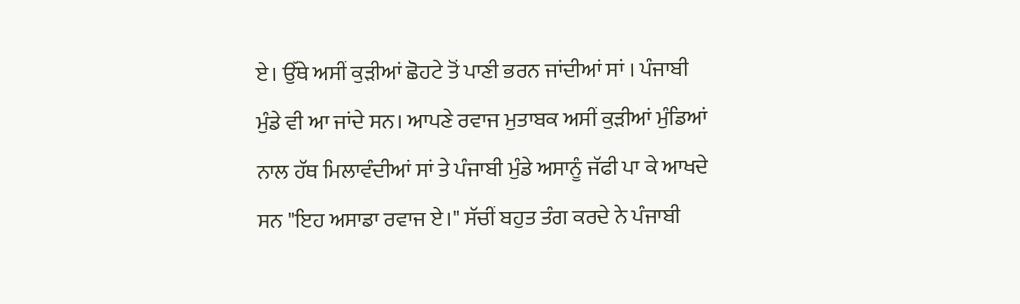ਏ। ਉੱਥੇ ਅਸੀਂ ਕੁੜੀਆਂ ਛੋਹਟੇ ਤੋਂ ਪਾਣੀ ਭਰਨ ਜਾਂਦੀਆਂ ਸਾਂ । ਪੰਜਾਬੀ ਮੁੰਡੇ ਵੀ ਆ ਜਾਂਦੇ ਸਨ। ਆਪਣੇ ਰਵਾਜ ਮੁਤਾਬਕ ਅਸੀਂ ਕੁੜੀਆਂ ਮੁੰਡਿਆਂ ਨਾਲ ਹੱਥ ਮਿਲਾਵੰਦੀਆਂ ਸਾਂ ਤੇ ਪੰਜਾਬੀ ਮੁੰਡੇ ਅਸਾਨੂੰ ਜੱਫੀ ਪਾ ਕੇ ਆਖਦੇ ਸਨ "ਇਹ ਅਸਾਡਾ ਰਵਾਜ ਏ।" ਸੱਚੀਂ ਬਹੁਤ ਤੰਗ ਕਰਦੇ ਨੇ ਪੰਜਾਬੀ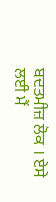ਬਦਤਮੀਜ਼ ਲੋਕ । ਏਸੇ ਲਈ ਮੈਂ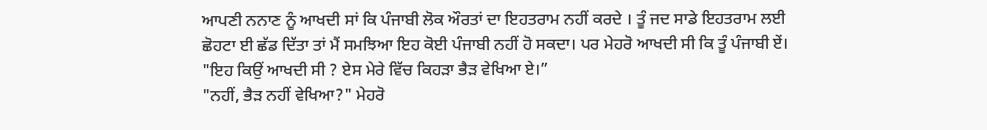ਆਪਣੀ ਨਨਾਣ ਨੂੰ ਆਖਦੀ ਸਾਂ ਕਿ ਪੰਜਾਬੀ ਲੋਕ ਔਰਤਾਂ ਦਾ ਇਹਤਰਾਮ ਨਹੀਂ ਕਰਦੇ । ਤੂੰ ਜਦ ਸਾਡੇ ਇਹਤਰਾਮ ਲਈ ਛੋਹਟਾ ਈ ਛੱਡ ਦਿੱਤਾ ਤਾਂ ਮੈਂ ਸਮਝਿਆ ਇਹ ਕੋਈ ਪੰਜਾਬੀ ਨਹੀਂ ਹੋ ਸਕਦਾ। ਪਰ ਮੇਹਰੋ ਆਖਦੀ ਸੀ ਕਿ ਤੂੰ ਪੰਜਾਬੀ ਏਂ।
"ਇਹ ਕਿਉਂ ਆਖਦੀ ਸੀ ? ਏਸ ਮੇਰੇ ਵਿੱਚ ਕਿਹੜਾ ਭੈੜ ਵੇਖਿਆ ਏ।”
"ਨਹੀਂ, ਭੈੜ ਨਹੀਂ ਵੇਖਿਆ?" ਮੇਹਰੋ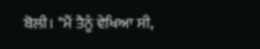ਬੋਲੀ। "ਮੈਂ ਤੈਨੂੰ ਵੇਖਿਆ ਸੀ,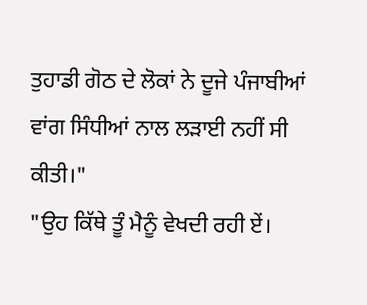ਤੁਹਾਡੀ ਗੋਠ ਦੇ ਲੋਕਾਂ ਨੇ ਦੂਜੇ ਪੰਜਾਬੀਆਂ ਵਾਂਗ ਸਿੰਧੀਆਂ ਨਾਲ ਲੜਾਈ ਨਹੀਂ ਸੀ ਕੀਤੀ।"
"ਉਹ ਕਿੱਥੇ ਤੂੰ ਮੈਨੂੰ ਵੇਖਦੀ ਰਹੀ ਏਂ।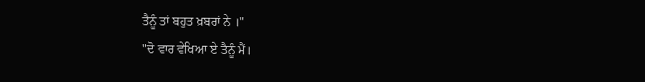ਤੈਨੂੰ ਤਾਂ ਬਹੁਤ ਖ਼ਬਰਾਂ ਨੇ ।"
"ਦੋ ਵਾਰ ਵੇਖਿਆ ਏ ਤੈਨੂੰ ਮੈਂ।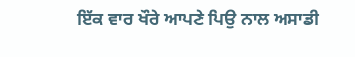ਇੱਕ ਵਾਰ ਖੌਰੇ ਆਪਣੇ ਪਿਉ ਨਾਲ ਅਸਾਡੀ